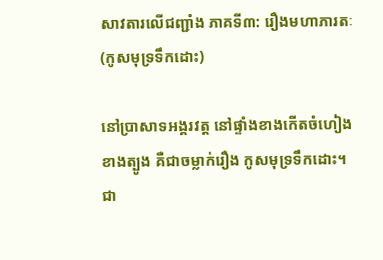សាវតារលើជញ្ជាំង ភាគទី៣: រឿងមហាភារតៈ (កូសមុទ្រទឹកដោះ)

នៅប្រាសាទអង្គរវត្ត នៅផ្ទាំងខាងកើតចំហៀងខាងត្បូង គឺជាចម្លាក់រឿង កូសមុទ្រទឹកដោះ។ ជា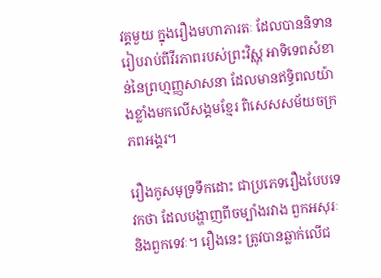វគ្គមួយ ក្នុងរឿងមហាភារតៈ ដែលបាននិទានរៀបរាប់ពីវីរភាពរបស់ព្រះវិស្ណុ អាទិទេពសំខាន់នៃព្រហ្មញ្ញសាសនា ដែលមានឥទ្ធិពលយ៉ាងខ្លាំងមកលើសង្គមខ្មែរ ពិសេសសម័យចក្រភពអង្គរ។

រឿងកូសមុទ្រទឹកដោះ ជាប្រភេទរឿងបែបទេវកថា ដែលបង្ហាញពីចម្បាំងរវាង ពួកអសុរៈនិងពួកទេវៈ។ រឿងនេះ ត្រូវបានឆ្លាក់លើជ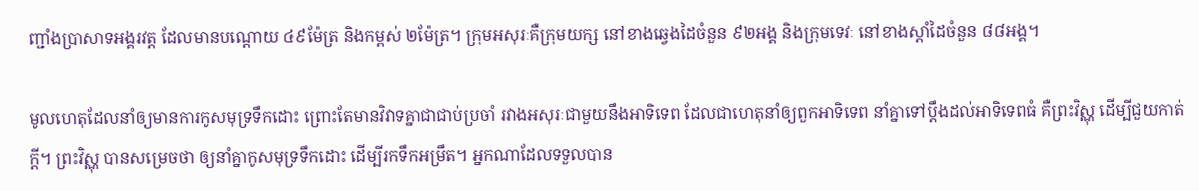ញ្ជាំងប្រាសាទអង្គរវត្ត ដែលមានបណ្ដោយ ៤៩ម៉ែត្រ និងកម្ពស់ ២ម៉ែត្រ។ ក្រុមអសុរៈគឺក្រុមយក្ស នៅខាងឆ្វេងដៃចំនួន ៩២អង្គ និងក្រុមទេវៈ នៅខាងស្ដាំដៃចំនួន ៨៨អង្គ។

មូលហេតុដែលនាំឲ្យមានការកូសមុទ្រទឹកដោះ ព្រោះតែមានវិវាទគ្នាជាជាប់ប្រចាំ រវាងអសុរៈជាមួយនឹងអាទិទេព ដែលជាហេតុនាំឲ្យពួកអាទិទេព នាំគ្នាទៅប្ដឹងដល់អាទិទេពធំ គឺព្រះវិស្ណុ ដើម្បីជួយកាត់ក្ដី។ ព្រះវិស្ណុ បានសម្រេចថា ឲ្យនាំគ្នាកូសមុទ្រទឹកដោះ ដើម្បីរកទឹកអម្រឹត។ អ្នកណាដែលទទួលបាន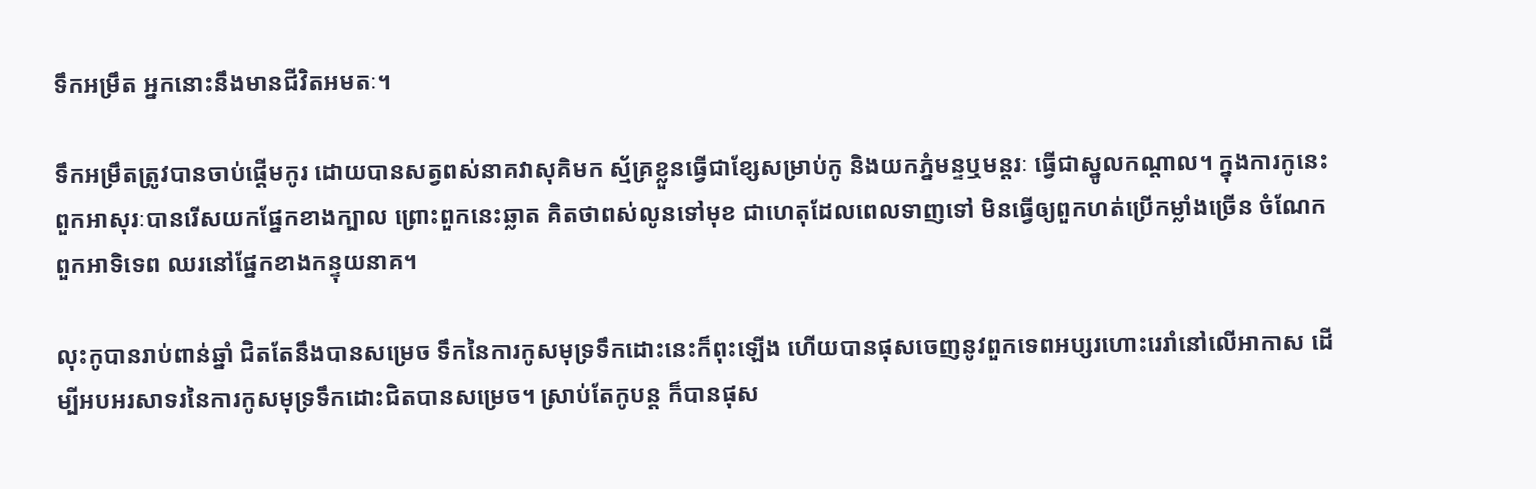ទឹកអម្រឹត អ្នកនោះនឹងមានជីវិតអមតៈ។

ទឹកអម្រឹតត្រូវបានចាប់ផ្ដើមកូរ ដោយបានសត្វពស់នាគវាសុគិមក ស្ម័គ្រខ្លួនធ្វើជាខ្សែសម្រាប់កូ និងយកភ្នំមន្ទឬមន្តរៈ ធ្វើជាស្នូលកណ្ដាល។ ក្នុងការកូនេះ ពួកអាសុរៈបានរើសយកផ្នែកខាងក្បាល ព្រោះពួកនេះឆ្លាត គិតថាពស់លូនទៅមុខ ជាហេតុដែលពេលទាញទៅ មិនធ្វើឲ្យពួកហត់ប្រើកម្លាំងច្រើន ចំណែកពួកអាទិទេព ឈរនៅផ្នែកខាងកន្ទុយនាគ។

លុះកូបានរាប់ពាន់ឆ្នាំ ជិតតែនឹងបានសម្រេច ទឹកនៃការកូសមុទ្រទឹកដោះនេះក៏ពុះឡើង ហើយបានផុសចេញនូវពួកទេពអប្សរហោះរេរាំនៅលើអាកាស ដើម្បីអបអរសាទរនៃការកូសមុទ្រទឹកដោះជិតបានសម្រេច។ ស្រាប់តែកូបន្ត ក៏បានផុស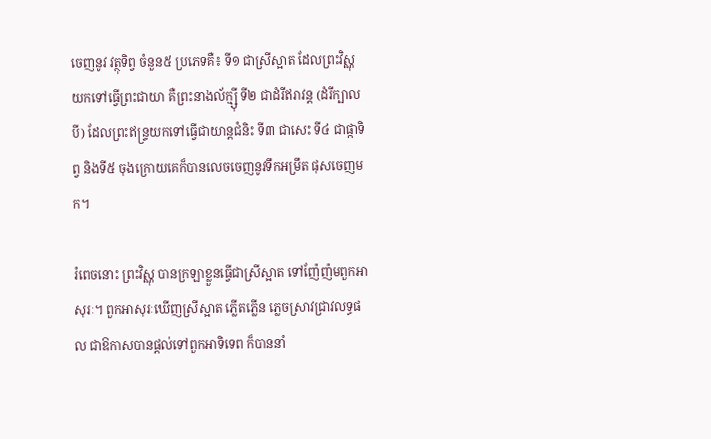ចេញនូវ វត្ថុទិព្វ ចំនួន៥ ប្រភេទគឺ៖ ទី១ ជាស្រីស្អាត ដែលព្រះវិស្ណុយកទៅធ្វើព្រះជាយា គឺព្រះនាងល័ក្ម្ស៊ី ទី២ ជាដំរីឥរាវន្ត (ដំរីក្បាលបី) ដែលព្រះឥន្ទ្រយកទៅធ្វើជាយាន្តជំនិះ ទី៣ ជាសេះ ទី៤ ជាផ្កាទិព្វ និងទី៥ ចុងក្រោយគេក៏បានលេចចេញនូវទឹកអម្រឹត ផុសចេញមក។

រំពេចនោះ ព្រះវិស្ណុ បានក្រឡាខ្លួនធ្វើជាស្រីស្អាត ទៅញ៉ែញ៉មពួកអាសុរៈ។ ពួកអាសុរៈឃើញស្រីស្អាត ភ្លើតភ្លើន ភ្លេចស្រាវជ្រាវលទ្ធផល ជាឱកាសបានផ្តល់ទៅពួកអាទិទេព ក៏បាននាំ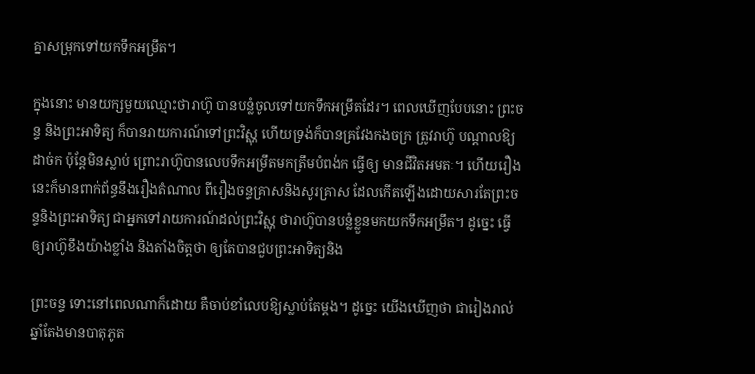គ្នាសម្រុកទៅយកទឹកអម្រឹត។

ក្នុងនោះ មានយក្សមួយឈ្មោះថារាហ៊ូ បានបន្លំចូលទៅយកទឹកអម្រឹតដែរ។ ពេលឃើញបែបនោះ ព្រះចន្ទ និងព្រះអាទិត្យ ក៏បានរាយការណ៍ទៅព្រះវិស្ណុ ហើយទ្រង់ក៏បានគ្រវែងកងចក្រ ត្រូវរាហ៊ូ បណ្តាលឱ្យដាច់ក ប៉ុន្តែមិនស្លាប់ ព្រោះរាហ៊ូបានលេបទឹកអម្រឹតមកត្រឹមបំពង់ក ធ្វើឲ្យ មានជីវិតអមតៈ។ ហើយរឿងនេះក៏មានពាក់ព័ន្ធនឹងរឿងតំណាល ពីរឿងចន្ទគ្រាសនិងសូរគ្រាស ដែលកើតឡើងដោយសារតែព្រះចន្ទនិងព្រះអាទិត្យ ជាអ្នកទៅរាយការណ៍ដល់ព្រះវិស្ណុ ថារាហ៊ូបានបន្លំខ្លួនមកយកទឹកអម្រឹត។ ដូច្នេះ ធ្វើឲ្យរាហ៊ូខឹងយ៉ាងខ្លាំង និងតាំងចិត្តថា ឲ្យតែបានជួបព្រះអាទិត្យនិង

ព្រះចន្ទ ទោះនៅពេលណាក៏ដោយ គឺចាប់ខាំលេបឱ្យស្លាប់តែម្ដង។ ដូច្នេះ យើងឃើញថា ជារៀងរាល់ឆ្នាំតែងមានបាតុភូត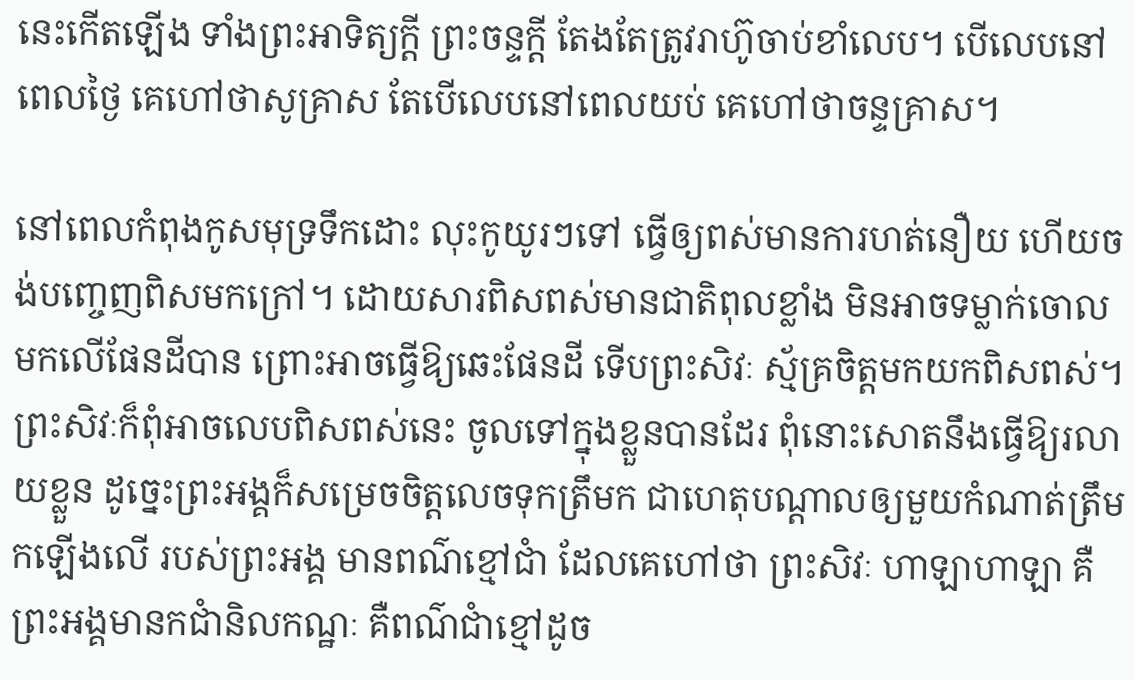នេះកើតឡើង ទាំងព្រះអាទិត្យក្ដី ព្រះចន្ទក្ដី តែងតែត្រូវរាហ៊ូចាប់ខាំលេប។ បើលេបនៅពេលថ្ងៃ គេហៅថាសូគ្រាស តែបើលេបនៅពេលយប់ គេហៅថាចន្ទគ្រាស។

នៅពេលកំពុងកូសមុទ្រទឹកដោះ លុះកូយូរៗទៅ ធ្វើឲ្យពស់មានការហត់នឿយ ហើយចង់បញ្ចេញពិសមកក្រៅ។ ដោយសារពិសពស់មានជាតិពុលខ្លាំង មិនអាចទម្លាក់ចោលមកលើផែនដីបាន ព្រោះអាចធ្វើឱ្យឆេះផែនដី ទើបព្រះសិវៈ ស្ម័គ្រចិត្តមកយកពិសពស់។ ព្រះសិវៈក៏ពុំអាចលេបពិសពស់នេះ ចូលទៅក្នុងខ្លួនបានដែរ ពុំនោះសោតនឹងធ្វើឱ្យរលាយខ្លួន ដូច្នេះព្រះអង្គក៏សម្រេចចិត្តលេចទុកត្រឹមក ជាហេតុបណ្តាលឲ្យមួយកំណាត់ត្រឹមកឡើងលើ របស់ព្រះអង្គ មានពណ៌ខ្មៅជាំ ដែលគេហៅថា ព្រះសិវៈ ហាឡាហាឡា គឺព្រះអង្គមានកជាំនិលកណ្ឋៈ គឺពណ៌ជាំខ្មៅដូច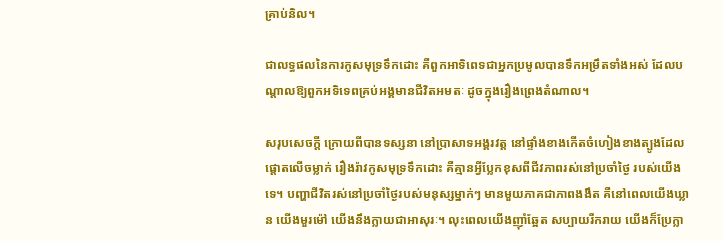គ្រាប់និល។

ជាលទ្ធផលនៃការកូសមុទ្រទឹកដោះ គឺពួកអាទិពេទជាអ្នកប្រមូលបានទឹកអម្រឹតទាំងអស់ ដែលបណ្តាលឱ្យពួកអទិទេពគ្រប់អង្គមានជីវិតអមតៈ ដូចក្នុងរឿងព្រេងតំណាល។

សរុបសេចក្ដី ក្រោយពីបានទស្សនា នៅប្រាសាទអង្គរវត្ត នៅផ្ទាំងខាងកើតចំហៀងខាងត្បូងដែលផ្តោតលើចម្លាក់ រឿងរ៉ាវកូសមុទ្រទឹកដោះ គឺគ្មានអ្វីប្លែកខុសពីជីវភាពរស់នៅប្រចាំថ្ងៃ របស់យើងទេ។ បញ្ហាជីវិតរស់នៅប្រចាំថ្ងៃរបស់មនុស្សម្នាក់ៗ មានមួយភាគជាភាពងងឹត គឺនៅពេលយើងឃ្លាន យើងមួរម៉ៅ យើងនឹងក្លាយជាអាសុរៈ។ លុះពេលយើងញ៉ាំឆ្អែត សប្បាយរីករាយ យើងក៏ប្រែក្លា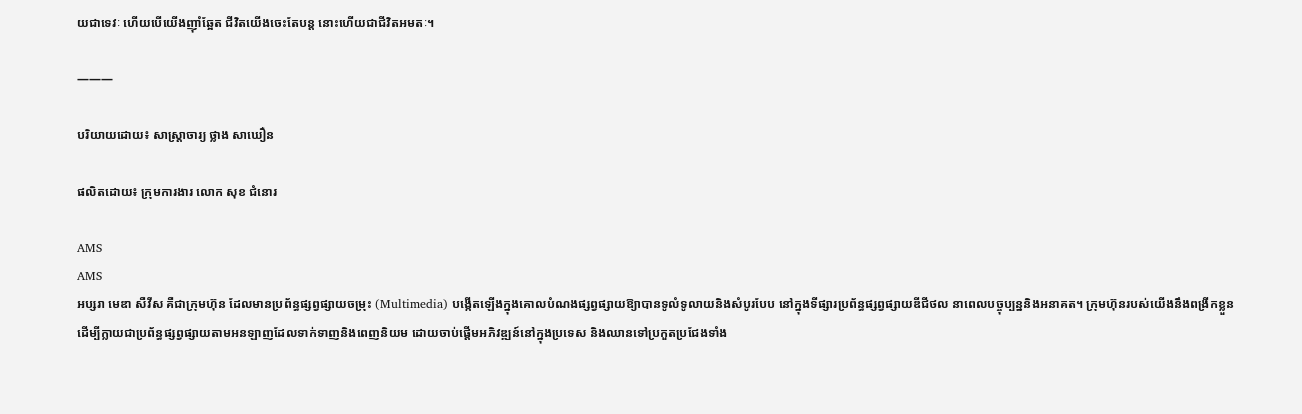យជាទេវៈ ហើយបើយើងញ៉ាំឆ្អែត ជីវិតយើងចេះតែបន្ត នោះហើយជាជីវិតអមតៈ។

———

បរិយាយដោយ៖ សាស្រ្តាចារ្យ ថ្លាង សាឃឿន

ផលិតដោយ៖ ក្រុមការងារ លោក សុខ ជំនោរ

AMS
AMS
អប្សរា មេឌា សឺវីស គឺជាក្រុមហ៊ុន ដែលមានប្រព័ន្ធផ្សព្វផ្សាយចម្រុះ (Multimedia) បង្កើតឡើងក្នុងគោលបំណងផ្សព្វផ្សាយឱ្យាបានទូលំទូលាយនិងសំបូរបែប នៅក្នុងទីផ្សារប្រព័ន្ធផ្សព្វផ្សាយឌីជីថល នាពេលបច្ចុប្បន្ននិងអនាគត។ ក្រុមហ៊ុនរបស់យើងនឹងពង្រីកខ្លួន ដើម្បីក្លាយជាប្រព័ន្ធផ្សព្វផ្សាយតាមអនឡាញដែលទាក់ទាញនិងពេញនិយម ដោយចាប់ផ្តើមអភិវឌ្ឍន៍នៅក្នុងប្រទេស និងឈានទៅប្រកួតប្រជែងទាំង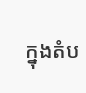ក្នុងតំប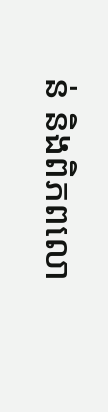ន់ និងពិភពលោ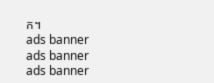ក។
ads banner
ads banner
ads banner